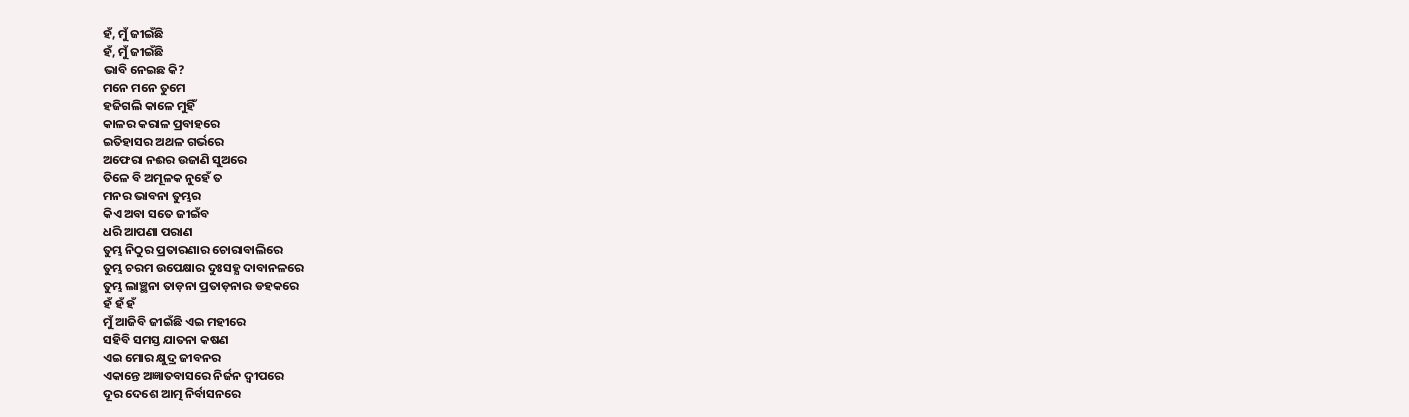ହଁ, ମୁଁ ଜୀଇଁଛି
ହଁ, ମୁଁ ଜୀଇଁଛି
ଭାବି ନେଇଛ କି?
ମନେ ମନେ ତୁମେ
ହଜିଗଲି କାଳେ ମୁହିଁ
କାଳର କରାଳ ପ୍ରବାହରେ
ଇତିହାସର ଅଥଳ ଗର୍ଭରେ
ଅଫେରା ନଈର ଉଜାଣି ସୁଅରେ
ତିଳେ ବି ଅମୂଳକ ନୁହେଁ ତ
ମନର ଭାବନା ତୁମ୍ଭର
କିଏ ଅବା ସତେ ଜୀଇଁବ
ଧରି ଆପଣା ପରାଣ
ତୁମ୍ଭ ନିଠୁର ପ୍ରତାରଣାର ଚୋରାବାଲିରେ
ତୁମ୍ଭ ଚରମ ଉପେକ୍ଷାର ଦୁଃସହ୍ଯ ଦାବାନଳରେ
ତୁମ୍ଭ ଲାଞ୍ଛନା ତାଡ଼ନା ପ୍ରତାଡ଼ନାର ଡହକରେ
ହଁ ହଁ ହଁ
ମୁଁ ଆଜିବି ଜୀଇଁଛି ଏଇ ମହୀରେ
ସହିବି ସମସ୍ତ ଯାତନା କଷଣ
ଏଇ ମୋର କ୍ଷୁଦ୍ର ଜୀବନର
ଏକାନ୍ତେ ଅଜ୍ଞାତବାସରେ ନିର୍ଜନ ଦ୍ବୀପରେ
ଦୂର ଦେଶେ ଆତ୍ମ ନିର୍ବାସନରେ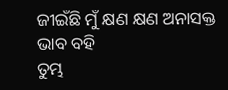ଜୀଇଁଛି ମୁଁ କ୍ଷଣ କ୍ଷଣ ଅନାସକ୍ତ ଭାବ ବହି
ତୁମ୍ଭ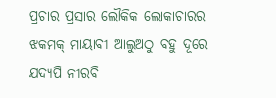ପ୍ରଚାର ପ୍ରସାର ଲୌକିକ ଲୋକାଚାରର
ଝକମକ୍ ମାୟାବୀ ଆଲୁଅଠୁ ବହୁ ଦୂରେ
ଯଦ୍ୟପି ନୀରବି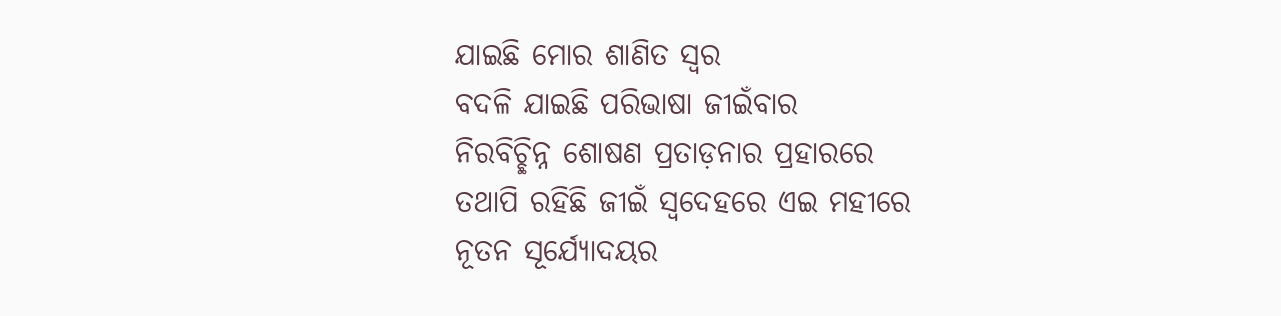ଯାଇଛି ମୋର ଶାଣିତ ସ୍ବର
ବଦଳି ଯାଇଛି ପରିଭାଷା ଜୀଇଁବାର
ନିରବିଚ୍ଛିନ୍ନ ଶୋଷଣ ପ୍ରତାଡ଼ନାର ପ୍ରହାରରେ
ତଥାପି ରହିଛି ଜୀଇଁ ସ୍ବଦେହରେ ଏଇ ମହୀରେ
ନୂତନ ସୂର୍ଯ୍ୟୋଦୟର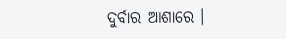ଦୁର୍ବାର ଆଶାରେ ।